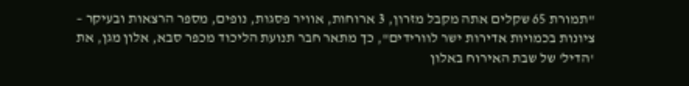"תמורת 65 שקלים אתה מקבל מזרון, 3 ארוחות, אוויר פסגות, נופים, מספר הרצאות ובעיקר – ציונות בכמויות אדירות ישר לוורידים", כך מתאר חבר תנועת הליכוד מכפר סבא, אלון מגן, את 'הדיל' של שבת האירוח באלון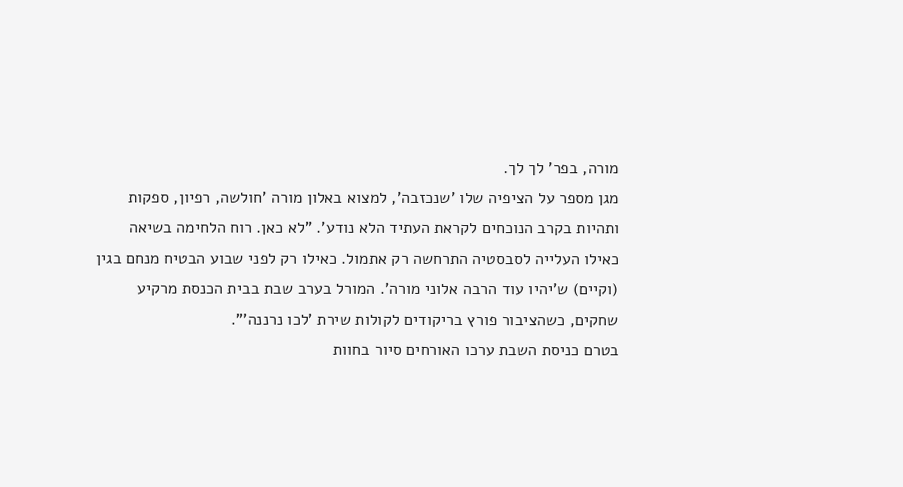מורה, בפר' לך לך.
מגן מספר על הציפיה שלו 'שנכזבה', למצוא באלון מורה 'חולשה, רפיון, ספקות ותהיות בקרב הנוכחים לקראת העתיד הלא נודע'. "לא כאן. רוח הלחימה בשיאה כאילו העלייה לסבסטיה התרחשה רק אתמול. כאילו רק לפני שבוע הבטיח מנחם בגין (וקיים) ש'יהיו עוד הרבה אלוני מורה'. המורל בערב שבת בבית הכנסת מרקיע שחקים, כשהציבור פורץ בריקודים לקולות שירת 'לכו נרננה'".
בטרם כניסת השבת ערכו האורחים סיור בחוות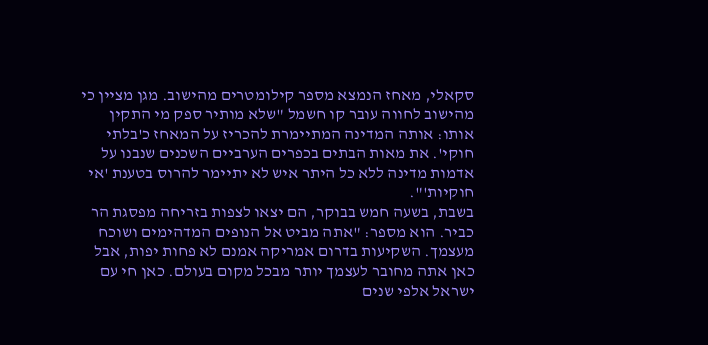סקאלי, מאחז הנמצא מספר קילומטרים מהישוב. מגן מציין כי מהישוב לחווה עובר קו חשמל "שלא מותיר ספק מי התקין אותו: אותה המדינה המתיימרת להכריז על המאחז כ'בלתי חוקי'. את מאות הבתים בכפרים הערביים השכנים שנבנו על אדמות מדינה ללא כל היתר איש לא יתיימר להרוס בטענת 'אי חוקיות'".
בשבת, בשעה חמש בבוקר, הם יצאו לצפות בזריחה מפסגת הר כביר. הוא מספר: "אתה מביט אל הנופים המדהימים ושוכח מעצמך. השקיעות בדרום אמריקה אמנם לא פחות יפות, אבל כאן אתה מחובר לעצמך יותר מבכל מקום בעולם. כאן חי עם ישראל אלפי שנים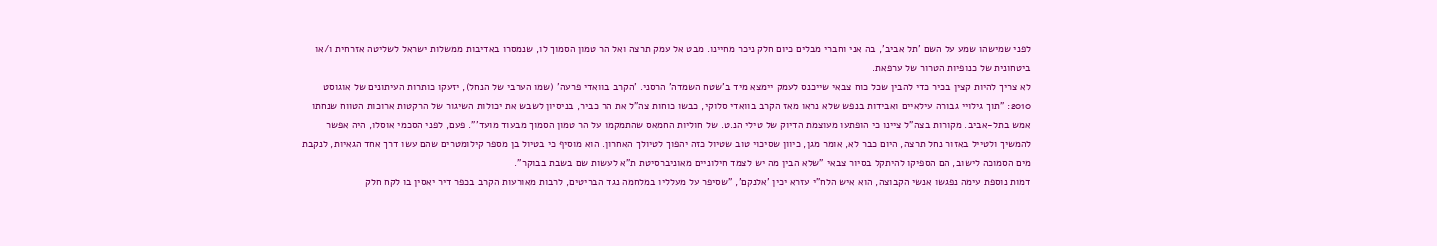לפני שמישהו שמע על השם 'תל אביב', בה אני וחברי מבלים כיום חלק ניכר מחיינו. מבט אל עמק תרצה ואל הר טמון הסמוך לו, שנמסרו באדיבות ממשלות ישראל לשליטה אזרחית ו/או ביטחונית של כנופיות הטרור של ערפאת.
לא צריך להיות קצין בכיר כדי להבין שכל כוח צבאי שייכנס לעמק יימצא מיד ב'שטח השמדה' הרסני. 'הקרב בוואדי פרעה' (שמו הערבי של הנחל), יזעקו כותרות העיתונים של אוגוסט 2010: "תוך גילויי גבורה עילאיים ואבידות בנפש שלא נראו מאז הקרב בוואדי סלוקי, כבשו כוחות צה"ל את הר כביר, בניסיון לשבש את יכולות השיגור של הרקטות ארוכות הטווח שנחתו אמש בתל-אביב. מקורות בצה"ל ציינו כי הופתעו מעוצמת הדיוק של טילי הנ.ט. של חוליות החמאס שהתמקמו על הר טמון הסמוך מבעוד מועד'". פעם, לפני הסכמי אוסלו, היה אפשר להמשיך ולטייל באזור נחל תרצה, היום כבר לא, אומר מגן, כיוון שסיכוי טוב שטיול כזה יהפוך לטיולך האחרון. הוא מוסיף כי בטיול בן מספר קילומטרים שהם עשו דרך אחד הגאיות, לנקבת מים הסמוכה לישוב, הם הספיקו להיתקל בסיור צבאי "שלא הבין מה יש לצמד חילוניים מאוניברסיטת ת"א לעשות שם בשבת בבוקר".
דמות נוספת עימה נפגשו אנשי הקבוצה, הוא איש הלח"י עזרא יכין 'אלנקם', "שסיפר על מעלליו במלחמה נגד הבריטים, לרבות מאורעות הקרב בכפר דיר יאסין בו לקח חלק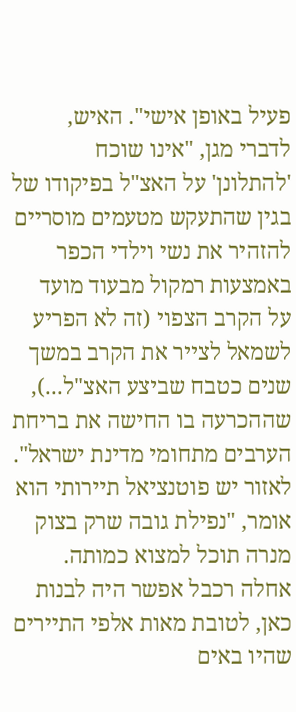פעיל באופן אישי". האיש, לדברי מגן, "אינו שוכח 'להתלונן' על האצ"ל בפיקודו של בגין שהתעקש מטעמים מוסריים להזהיר את נשי וילדי הכפר באמצעות רמקול מבעוד מועד על הקרב הצפוי (זה לא הפריע לשמאל לצייר את הקרב במשך שנים כטבח שביצע האצ"ל...), שההכרעה בו החישה את בריחת הערבים מתחומי מדינת ישראל".
לאזור יש פוטנציאל תיירותי הוא אומר, "נפילת גובה שרק בצוק מנרה תוכל למצוא כמותה. אחלה רכבל אפשר היה לבנות כאן, לטובת מאות אלפי התיירים שהיו באים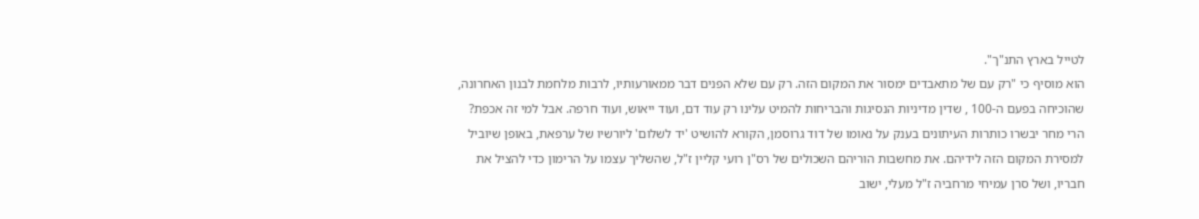לטייל בארץ התנ"ך".
הוא מוסיף כי "רק עם של מתאבדים ימסור את המקום הזה. רק עם שלא הפנים דבר ממאורעותיו, לרבות מלחמת לבנון האחרונה, שהוכיחה בפעם ה-100 , שדין מדיניות הנסיגות והבריחות להמיט עלינו רק עוד דם, ועוד ייאוש, ועוד חרפה. אבל למי זה אכפת? הרי מחר יבשרו כותרות העיתונים בענק על נאומו של דוד גרוסמן, הקורא להושיט 'יד לשלום' ליורשיו של ערפאת, באופן שיוביל למסירת המקום הזה לידיהם. את מחשבות הוריהם השכולים של רס"ן רועי קליין ז"ל, שהשליך עצמו על הרימון כדי להציל את חבריו, ושל סרן עמיחי מרחביה ז"ל מעלי, ישוב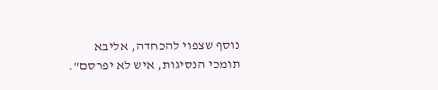נוסף שצפוי להכחדה, אליבא תומכי הנסיגות, איש לא יפרסם".